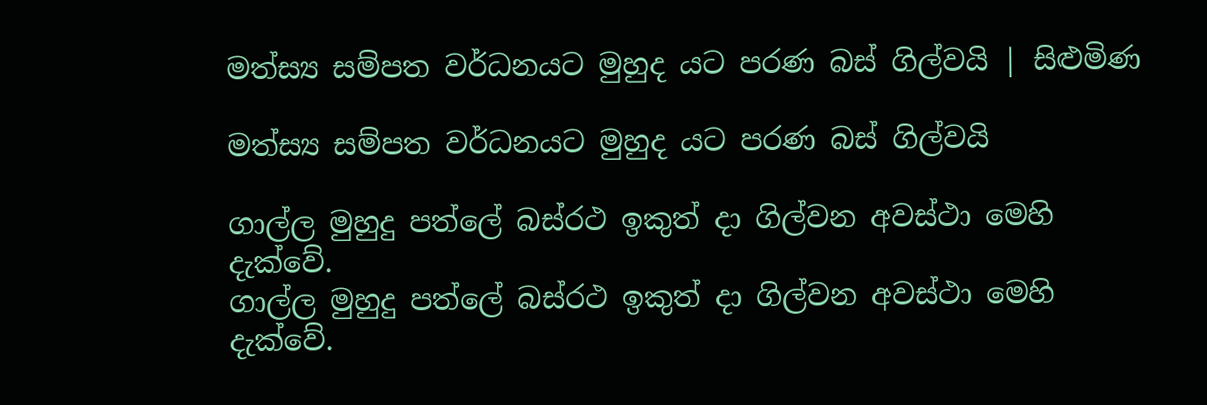මත්ස්‍ය සම්පත වර්ධනයට මුහුද යට පරණ බස් ගිල්වයි | සිළුමිණ

මත්ස්‍ය සම්පත වර්ධනයට මුහුද යට පරණ බස් ගිල්වයි

ගාල්ල මුහුදු පත්ලේ බස්රථ ඉකුත් දා ගිල්වන අවස්ථා මෙහි දැක්වේ.
ගාල්ල මුහුදු පත්ලේ බස්රථ ඉකුත් දා ගිල්වන අවස්ථා මෙහි දැක්වේ.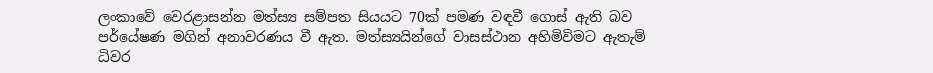ලංකාවේ වෙරළාසන්න මත්ස්‍ය සම්පත සියයට 70ක් පමණ වඳවී ගොස් ඇති බව පර්යේෂණ මගින් අනාවරණය වී ඇත. මත්ස්‍යයින්ගේ වාසස්ථාන අහිමිවිමට ඇතැම් ධිවර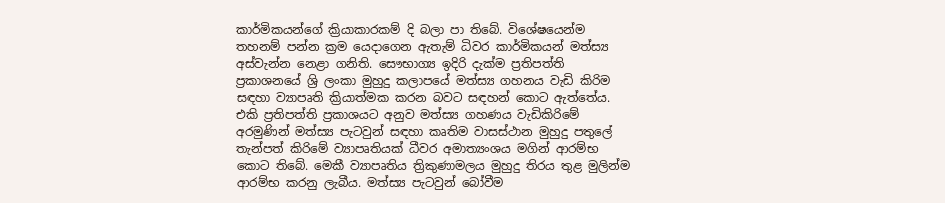කාර්මිකයන්ගේ ක්‍රියාකාරකම් දි බලා පා තිබේ. විශේෂයෙන්ම තහනම් පන්න ක්‍රම යෙදාගෙන ඇතැම් ධිවර කාර්මිකයන් මත්ස්‍ය අස්වැන්න නෙළා ගනිති. සෞභාග්‍ය ඉදිරි දැක්ම ප්‍රතිපත්ති ප්‍රකාශනයේ ශ්‍රි ලංකා මුහුදු කලාපයේ මත්ස්‍ය ගහනය වැඩි කිරිම සඳහා ව්‍යාපෘති ක්‍රියාත්මක කරන බවට සඳහන් කොට ඇත්තේය. එකි ප්‍රතිපත්ති ප්‍රකාශයට අනුව මත්ස්‍ය ගහණය වැඩිකිරිමේ අරමුණින් මත්ස්‍ය පැටවුන් සඳහා කෘතිම වාසස්ථාන මුහුදු පතුලේ තැන්පත් කිරිමේ ව්‍යාපෘතියක් ධීවර අමාත්‍යංශය මගින් ආරම්භ කොට තිබේ. මෙකී ව්‍යාපෘතිය ත්‍රිකුණාමලය මුහුදු තිරය තුළ මුලින්ම ආරම්භ කරනු ලැබීය. මත්ස්‍ය පැටවුන් බෝවීම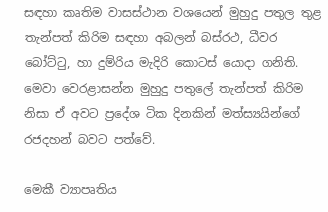සඳහා කෘතිම වාසස්ථාන වශයෙන් මුහුදු පතුල තුළ තැන්පත් කිරිම සඳහා අබලන් බස්රථ, ධීවර බෝට්ටු, හා දුම්රිය මැදිරි කොටස් යොදා ගනිති. මෙවා වෙරළාසන්න මුහුදු පතුලේ තැන්පත් කිරිම නිසා ඒ අවට ප්‍රදේශ ටික දිනකින් මත්ස්‍යයින්ගේ රජදහන් බවට පත්වේ.

මෙකී ව්‍යාපෘතිය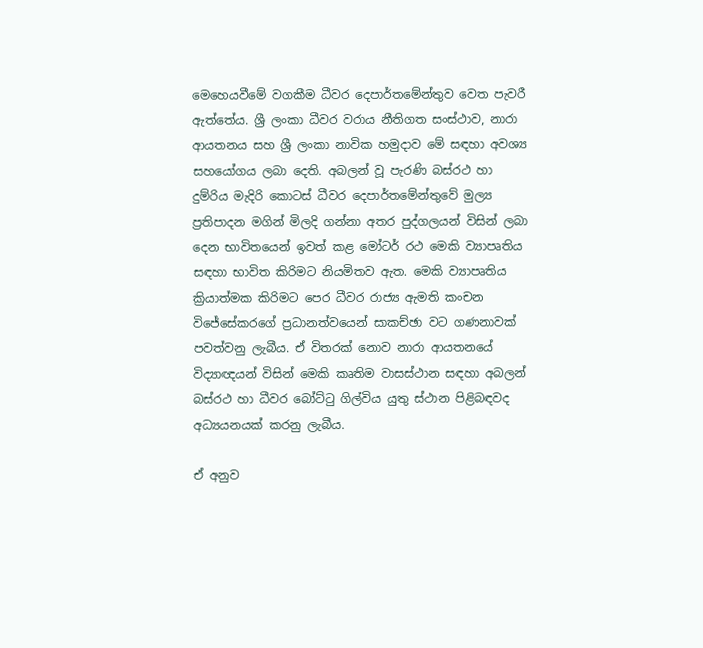මෙහෙයවීමේ වගකීම ධීවර දෙපාර්තමේන්තුව වෙත පැවරී ඇත්තේය. ශ්‍රී ලංකා ධීවර වරාය නීතිගත සංස්ථාව, නාරා ආයතනය සහ ශ්‍රී ලංකා නාවික හමුදාව මේ සඳහා අවශ්‍ය සහයෝගය ලබා දෙති. අබලන් වූ පැරණි බස්රථ හා දුම්රිය මැදිරි කොටස් ධීවර දෙපාර්තමේන්තුවේ මුල්‍ය ප්‍රතිපාදන මගින් මිලදි ගන්නා අතර පුද්ගලයන් විසින් ලබා දෙන භාවිතයෙන් ඉවත් කළ මෝටර් රථ මෙකි ව්‍යාපෘතිය සඳහා භාවිත කිරිමට නියමිතව ඇත. මෙකි ව්‍යාපෘතිය ක්‍රියාත්මක කිරිමට පෙර ධීවර රාජ්‍ය ඇමති කංචන විජේසේකරගේ ප්‍රධානත්වයෙන් සාකච්ඡා වට ගණනාවක් පවත්වනු ලැබීය. ඒ විතරක් නොව නාරා ආයතනයේ විද්‍යාඥයන් විසින් මෙකි කෘතිම වාසස්ථාන සඳහා අබලන් බස්රථ හා ධීවර බෝට්ටු ගිල්විය යුතු ස්ථාන පිළිබඳවද අධ්‍යයනයක් කරනු ලැබීය.

ඒ අනුව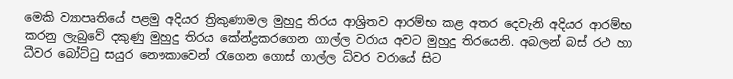මෙකි ව්‍යාපෘතියේ පළමු අදියර ත්‍රිකුණාමල මුහුදු තිරය ආශ්‍රිතව ආරම්භ කළ අතර දෙවැනි අදියර ආරම්භ කරනු ලැබුවේ දකුණු මුහුදු තිරය කේන්ද්‍රකරගෙන ගාල්ල වරාය අවට මුහුදු තිරයෙනි. අබලන් බස් රථ හා ධීවර බෝට්ටු සයුර නෞකාවෙන් රැගෙන ගොස් ගාල්ල ධිවර වරායේ සිට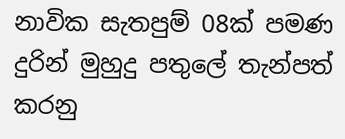නාවික සැතපුම් 08ක් පමණ දුරින් මුහුදු පතුලේ තැන්පත් කරනු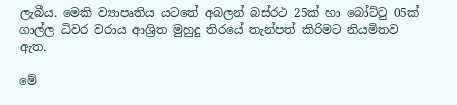ලැබීය. මෙකි ව්‍යාපෘතිය යටතේ අබලන් බස්රථ 25ක් හා බෝට්ටු 05ක් ගාල්ල ධිවර වරාය ආශ්‍රිත මුහුදු තිරයේ තැන්පත් කිරිමට නියමිතව ඇත.

මේ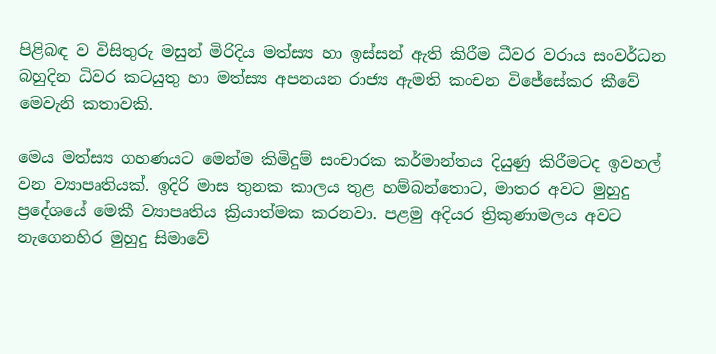පිළිබඳ ව විසිතුරු මසුන් මිරිදිය මත්ස්‍ය හා ඉස්සන් ඇති කිරීම ධීවර වරාය සංවර්ධන බහුදින ධිවර කටයුතු හා මත්ස්‍ය අපනයන රාජ්‍ය ඇමති කංචන විජේසේකර කීවේ මෙවැනි කතාවකි.

මෙය මත්ස්‍ය ගහණයට මෙන්ම කිමිදුම් සංචාරක කර්මාන්තය දියුණු කිරීමටද ඉවහල් වන ව්‍යාපෘතියක්. ඉදිරි මාස තුනක කාලය තුළ හම්බන්තොට, මාතර අවට මුහුදු ප්‍රදේශයේ මෙකී ව්‍යාපෘතිය ක්‍රියාත්මක කරනවා. පළමු අදියර ත්‍රිකුණාමලය අවට නැගෙනහිර මුහුදු සිමාවේ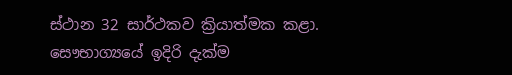ස්ථාන 32 සාර්ථකව ක්‍රියාත්මක කළා. සෞභාග්‍යයේ ඉදිරි දැක්ම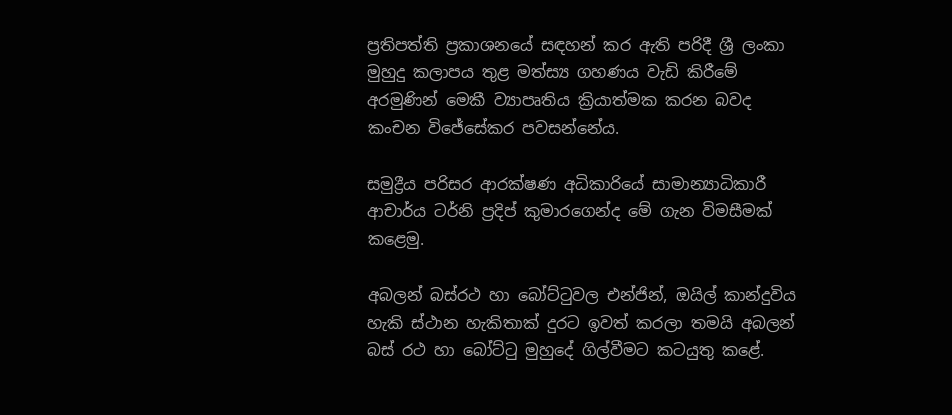ප්‍රතිපත්ති ප්‍රකාශනයේ සඳහන් කර ඇති පරිදී ශ්‍රී ලංකා මුහුදු කලාපය තුළ මත්ස්‍ය ගහණය වැඩි කිරීමේ අරමුණින් මෙකී ව්‍යාපෘතිය ක්‍රියාත්මක කරන බවද කංචන විජේසේකර පවසන්නේය.

සමුද්‍රීය පරිසර ආරක්ෂණ අධිකාරියේ සාමාන්‍යාධිකාරී ආචාර්ය ටර්නි ප්‍රදිප් කුමාරගෙන්ද මේ ගැන විමසීමක් කළෙමු.

අබලන් බස්රථ හා බෝට්ටුවල එන්ජින්, ඔයිල් කාන්දුවිය හැකි ස්ථාන හැකිතාක් දුරට ඉවත් කරලා තමයි අබලන් බස් රථ හා බෝට්ටු මුහුදේ ගිල්වීමට කටයුතු කළේ.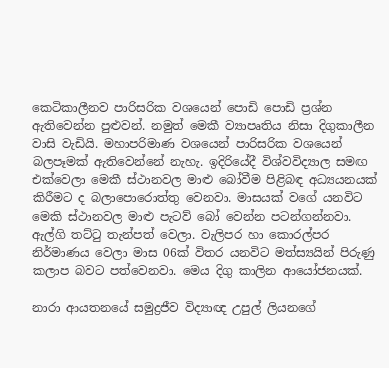කෙටිකාලීනව පාරිසරික වශයෙන් පොඩි පොඩි ප්‍රශ්න ඇතිවෙන්න පුළුවන්. නමුත් මෙකී ව්‍යාපෘතිය නිසා දිගුකාලීන වාසි වැඩියි. මහාපරිමාණ වශයෙන් පාරිසරික වශයෙන් බලපෑමක් ඇතිවෙන්නේ නැහැ. ඉදිරියේදී විශ්වවිද්‍යාල සමඟ එක්වෙලා මෙකී ස්ථානවල මාළු බෝවීම පිළිබඳ අධ්‍යයනයක් කිරීමට ද බලාපොරොත්තු වෙනවා. මාසයක් වගේ යනවිට මෙකි ස්ථානවල මාළු පැටව් බෝ වෙන්න පටන්ගන්නවා. ඇල්ගි තට්ටු තැන්පත් වෙලා. වැලිපර හා කොරල්පර නිර්මාණය වෙලා මාස 06ක් විතර යනවිට මත්ස්‍යයින් පිරුණු කලාප බවට පත්වෙනවා. මෙය දිගු කාලින ආයෝජනයක්.

නාරා ආයතනයේ සමුද්‍රජීව විද්‍යාඥ උපුල් ලියනගේ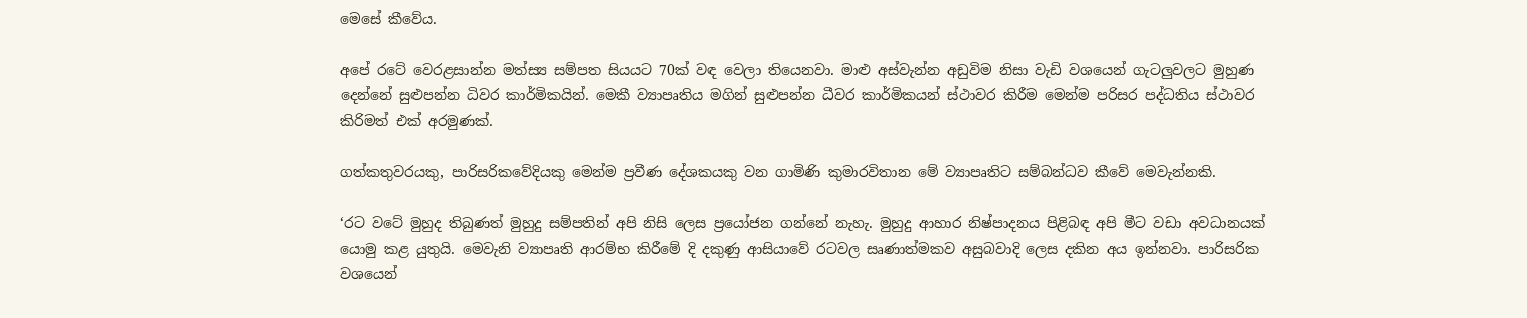මෙසේ කීවේය.

අපේ රටේ වෙරළසාන්න මත්ස්‍ය සම්පත සියයට 70ක් වඳ වෙලා තියෙනවා. මාළු අස්වැන්න අඩුවිම නිසා වැඩි වශයෙන් ගැටලුවලට මුහුණ දෙන්නේ සුළුපන්න ධිවර කාර්මිකයින්. මෙකී ව්‍යාපෘතිය මගින් සුළුපන්න ධීවර කාර්මිකයන් ස්ථාවර කිරීම මෙන්ම පරිසර පද්ධතිය ස්ථාවර කිරිමත් එක් අරමුණක්.

ගත්කතුවරයකු, පාරිසරිකවේදියකු මෙන්ම ප්‍රවීණ දේශකයකු වන ගාමිණි කුමාරවිතාන මේ ව්‍යාපෘතිට සම්බන්ධව කීවේ මෙවැන්නකි.

‘රට වටේ මුහුද තිබුණත් මුහුදු සම්පතින් අපි නිසි ලෙස ප්‍රයෝජන ගන්නේ නැහැ. මුහුදු ආහාර නිෂ්පාදනය පිළිබඳ අපි මීට වඩා අවධානයක් යොමු කළ යුතුයි. මෙවැනි ව්‍යාපෘති ආරම්භ කිරීමේ දි දකුණු ආසියාවේ රටවල සෘණාත්මකව අසුබවාදි ලෙස දකින අය ඉන්නවා. පාරිසරික වශයෙන්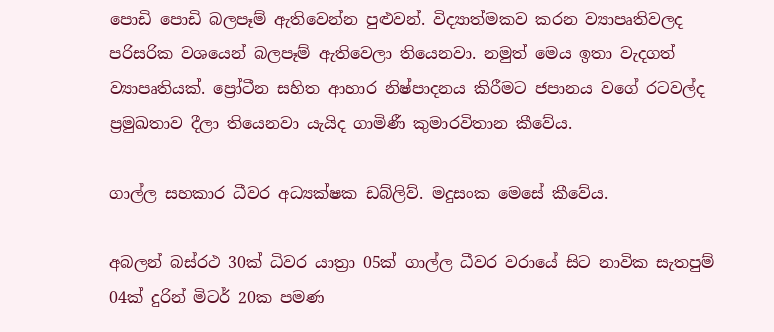පොඩි පොඩි බලපෑම් ඇතිවෙන්න පුළුවන්. විද්‍යාත්මකව කරන ව්‍යාපෘතිවලද පරිසරික වශයෙන් බලපෑම් ඇතිවෙලා තියෙනවා. නමුත් මෙය ඉතා වැදගත් ව්‍යාපෘතියක්. ප්‍රෝටීන සහිත ආහාර නිෂ්පාදනය කිරීමට ජපානය වගේ රටවල්ද ප්‍රමුඛතාව දීලා තියෙනවා යැයිද ගාමිණී කුමාරවිතාන කීවේය.

ගාල්ල සහකාර ධීවර අධ්‍යක්ෂක ඩබ්ලිව්. මදුසංක මෙසේ කීවේය.

අබලන් බස්රථ 30ක් ධිවර යාත්‍රා 05ක් ගාල්ල ධීවර වරායේ සිට නාවික සැතපුම් 04ක් දුරින් මිටර් 20ක පමණ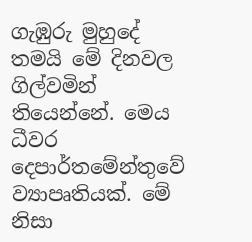ගැඹුරු මුහුදේ තමයි මේ දිනවල ගිල්වමින් තියෙන්නේ. මෙය ධීවර දෙපාර්තමේන්තුවේ ව්‍යාපෘතියක්. මේ නිසා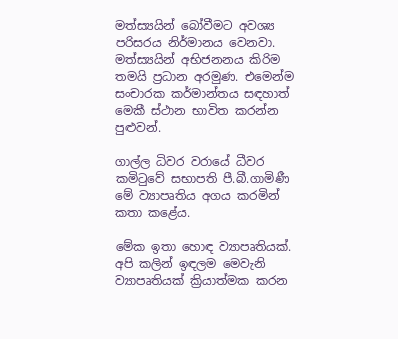මත්ස්‍යයින් බෝවීමට අවශ්‍ය පරිසරය නිර්මානය වෙනවා. මත්ස්‍යයින් අභිජනනය කිරිම තමයි ප්‍රධාන අරමුණ. එමෙන්ම සංචාරක කර්මාන්තය සඳහාත් මෙකී ස්ථාන භාවිත කරන්න පුළුවන්.

ගාල්ල ධිවර වරායේ ධීවර කමිටුවේ සභාපති පී.බී.ගාමිණී මේ ව්‍යාපෘතිය අගය කරමින් කතා කළේය.

මේක ඉතා හොඳ ව්‍යාපෘතියක්. අපි කලින් ඉඳලම මෙවැනි ව්‍යාපෘතියක් ක්‍රියාත්මක කරන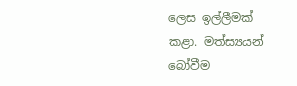ලෙස ඉල්ලීමක් කළා. මත්ස්‍යයන් බෝවීම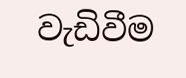වැඩිවීම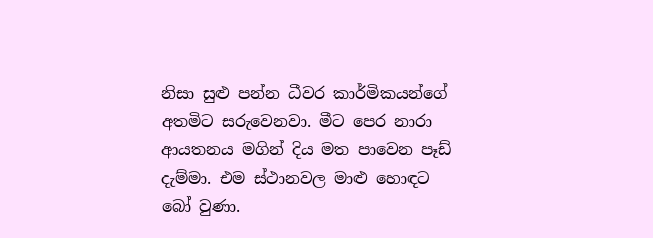නිසා සුළු පන්න ධීවර කාර්මිකයන්ගේ අතමිට සරුවෙනවා. මීට පෙර නාරා ආයතනය මගින් දිය මත පාවෙන පෑඩ් දැම්මා. එම ස්ථානවල මාළු හොඳට බෝ වුණා.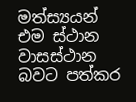මත්ස්‍යයන් එම ස්ථාන වාසස්ථාන බවට පත්කර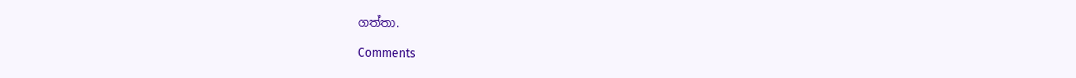ගත්තා.

Comments